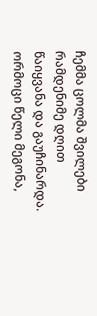ჩემმა ცოლმა შვილები რამდენიმე დღით წაიყვანა და გაუჩინარდა. ორმოცი წელი მეგონა,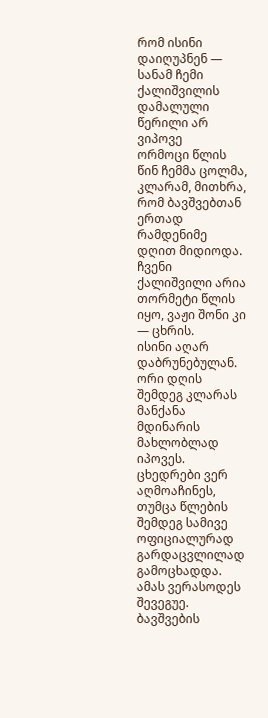რომ ისინი დაიღუპნენ — სანამ ჩემი ქალიშვილის დამალული წერილი არ ვიპოვე
ორმოცი წლის წინ ჩემმა ცოლმა, კლარამ, მითხრა, რომ ბავშვებთან ერთად რამდენიმე დღით მიდიოდა.
ჩვენი ქალიშვილი არია თორმეტი წლის იყო, ვაჟი შონი კი — ცხრის.
ისინი აღარ დაბრუნებულან.
ორი დღის შემდეგ კლარას მანქანა მდინარის მახლობლად იპოვეს. ცხედრები ვერ აღმოაჩინეს, თუმცა წლების შემდეგ სამივე ოფიციალურად გარდაცვლილად გამოცხადდა.
ამას ვერასოდეს შევეგუე.
ბავშვების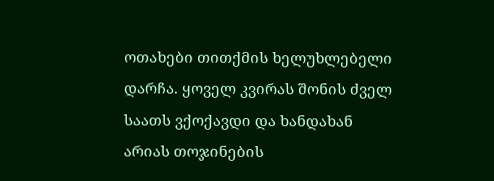ოთახები თითქმის ხელუხლებელი დარჩა. ყოველ კვირას შონის ძველ საათს ვქოქავდი და ხანდახან არიას თოჯინების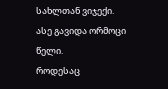სახლთან ვიჯექი.
ასე გავიდა ორმოცი წელი.
როდესაც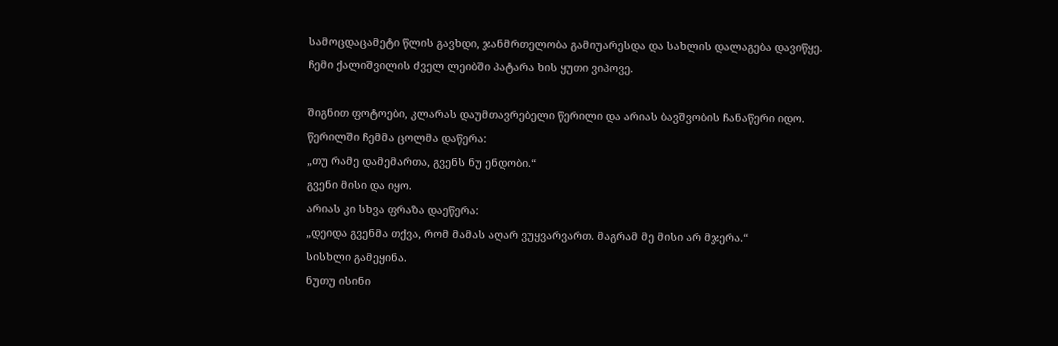სამოცდაცამეტი წლის გავხდი, ჯანმრთელობა გამიუარესდა და სახლის დალაგება დავიწყე.
ჩემი ქალიშვილის ძველ ლეიბში პატარა ხის ყუთი ვიპოვე.

შიგნით ფოტოები, კლარას დაუმთავრებელი წერილი და არიას ბავშვობის ჩანაწერი იდო.
წერილში ჩემმა ცოლმა დაწერა:
„თუ რამე დამემართა, გვენს ნუ ენდობი.“
გვენი მისი და იყო.
არიას კი სხვა ფრაზა დაეწერა:
„დეიდა გვენმა თქვა, რომ მამას აღარ ვუყვარვართ. მაგრამ მე მისი არ მჯერა.“
სისხლი გამეყინა.
ნუთუ ისინი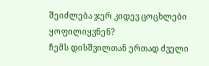შეიძლება ჯერ კიდევ ცოცხლები ყოფილიყვნენ?
ჩემს დისშვილთან ერთად ძველი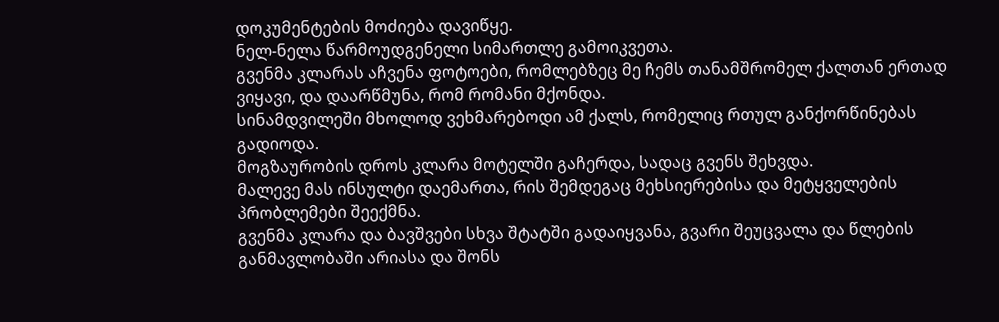დოკუმენტების მოძიება დავიწყე.
ნელ-ნელა წარმოუდგენელი სიმართლე გამოიკვეთა.
გვენმა კლარას აჩვენა ფოტოები, რომლებზეც მე ჩემს თანამშრომელ ქალთან ერთად ვიყავი, და დაარწმუნა, რომ რომანი მქონდა.
სინამდვილეში მხოლოდ ვეხმარებოდი ამ ქალს, რომელიც რთულ განქორწინებას გადიოდა.
მოგზაურობის დროს კლარა მოტელში გაჩერდა, სადაც გვენს შეხვდა.
მალევე მას ინსულტი დაემართა, რის შემდეგაც მეხსიერებისა და მეტყველების პრობლემები შეექმნა.
გვენმა კლარა და ბავშვები სხვა შტატში გადაიყვანა, გვარი შეუცვალა და წლების განმავლობაში არიასა და შონს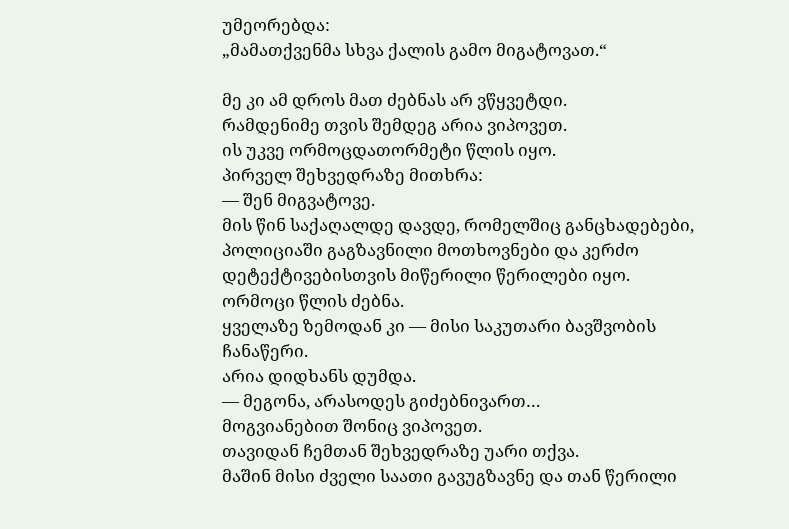უმეორებდა:
„მამათქვენმა სხვა ქალის გამო მიგატოვათ.“

მე კი ამ დროს მათ ძებნას არ ვწყვეტდი.
რამდენიმე თვის შემდეგ არია ვიპოვეთ.
ის უკვე ორმოცდათორმეტი წლის იყო.
პირველ შეხვედრაზე მითხრა:
— შენ მიგვატოვე.
მის წინ საქაღალდე დავდე, რომელშიც განცხადებები, პოლიციაში გაგზავნილი მოთხოვნები და კერძო დეტექტივებისთვის მიწერილი წერილები იყო.
ორმოცი წლის ძებნა.
ყველაზე ზემოდან კი — მისი საკუთარი ბავშვობის ჩანაწერი.
არია დიდხანს დუმდა.
— მეგონა, არასოდეს გიძებნივართ…
მოგვიანებით შონიც ვიპოვეთ.
თავიდან ჩემთან შეხვედრაზე უარი თქვა.
მაშინ მისი ძველი საათი გავუგზავნე და თან წერილი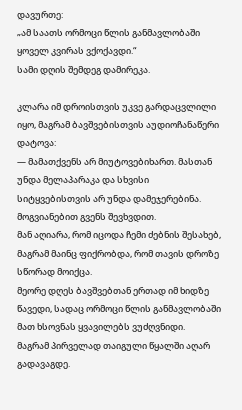დავურთე:
„ამ საათს ორმოცი წლის განმავლობაში ყოველ კვირას ვქოქავდი.“
სამი დღის შემდეგ დამირეკა.

კლარა იმ დროისთვის უკვე გარდაცვლილი იყო, მაგრამ ბავშვებისთვის აუდიოჩანაწერი დატოვა:
— მამათქვენს არ მიუტოვებიხართ. მასთან უნდა მელაპარაკა და სხვისი სიტყვებისთვის არ უნდა დამეჯერებინა.
მოგვიანებით გვენს შევხვდით.
მან აღიარა, რომ იცოდა ჩემი ძებნის შესახებ, მაგრამ მაინც ფიქრობდა, რომ თავის დროზე სწორად მოიქცა.
მეორე დღეს ბავშვებთან ერთად იმ ხიდზე წავედი, სადაც ორმოცი წლის განმავლობაში მათ ხსოვნას ყვავილებს ვუძღვნიდი.
მაგრამ პირველად თაიგული წყალში აღარ გადავაგდე.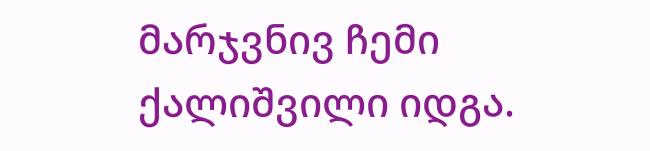მარჯვნივ ჩემი ქალიშვილი იდგა.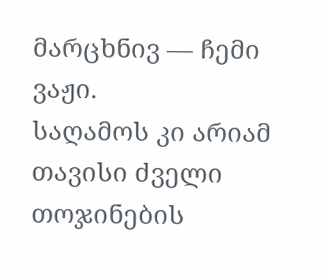მარცხნივ — ჩემი ვაჟი.
საღამოს კი არიამ თავისი ძველი თოჯინების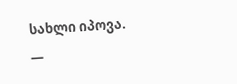სახლი იპოვა.
—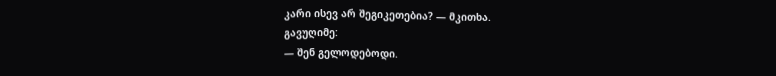კარი ისევ არ შეგიკეთებია? — მკითხა.
გავუღიმე:
— შენ გელოდებოდი.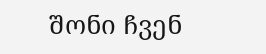შონი ჩვენ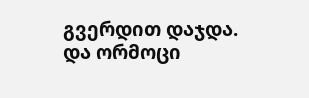გვერდით დაჯდა.
და ორმოცი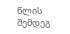წლის შემდეგ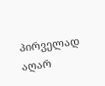პირველად აღარ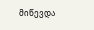მიწევდა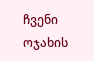ჩვენი ოჯახის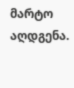მარტო აღდგენა.